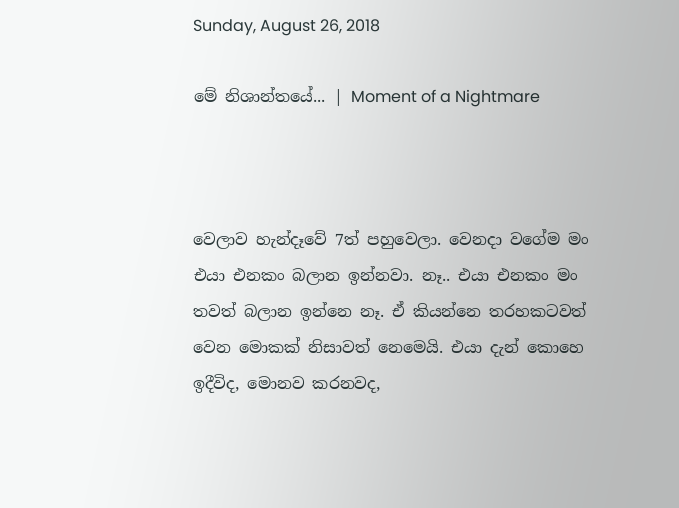Sunday, August 26, 2018

මේ නිශාන්තයේ... | Moment of a Nightmare



වෙලාව හැන්දෑවේ 7ත් පහුවෙලා. වෙනදා වගේම මං එයා එනකං බලාන ඉන්නවා. නෑ.. එයා එනකං මං තවත් බලාන ඉන්නෙ නෑ. ඒ කියන්නෙ තරහකටවත් වෙන මොකක් නිසාවත් නෙමෙයි. එයා දැන් කොහෙ ඉදීවිද, මොනව කරනවද,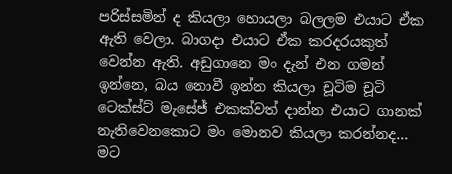පරිස්සමින් ද කියලා හොයලා බලලම එයාට ඒක ඇති වෙලා. බාගදා එයාට ඒක කරදරයකුත් වෙන්න ඇති. අඩුගානෙ මං දැන් එන ගමන් ඉන්නෙ, බය නොවී ඉන්න කියලා චූටිම චූටි ටෙක්ස්ට් මැසේජ් එකක්වත් දාන්න එයාට ගානක් නැතිවෙනකොට මං මොනව කියලා කරන්නද... මට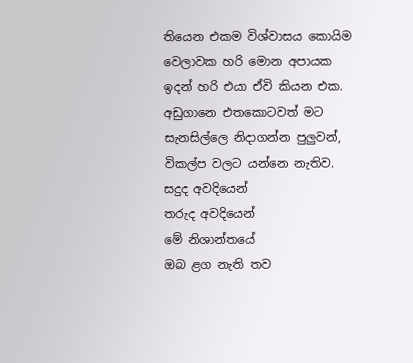තියෙන එකම විශ්වාසය කොයිම වෙලාවක හරි මොන අපායක ඉදන් හරි එයා ඒවි කියන එක. අඩුගානෙ එතකොටවත් මට සැනසිල්ලෙ නිදාගන්න පුලුවන්, විකල්ප වලට යන්නෙ නැතිව.
සදුද අවදියෙන්
තරුද අවදියෙන්
මේ නිශාන්තයේ
ඔබ ළග නැති තව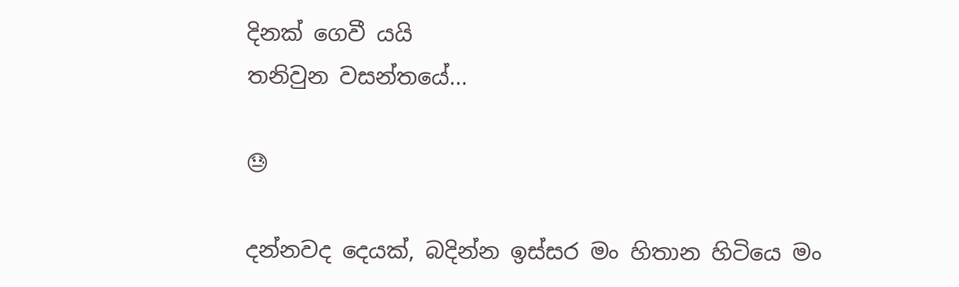දිනක් ගෙවී යයි
තනිවුන වසන්තයේ...

😓

දන්නවද දෙයක්, බදින්න ඉස්සර මං හිතාන හිටියෙ මං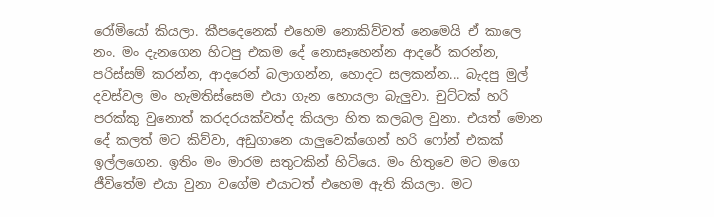රෝමියෝ කියලා. කීපදෙනෙක් එහෙම නොකිව්වත් නෙමෙයි ඒ කාලෙ නං. මං දැනගෙන හිටපු එකම දේ නොසෑහෙන්න ආදරේ කරන්න, පරිස්සම් කරන්න, ආදරෙන් බලාගන්න, හොදට සලකන්න... බැදපු මුල් දවස්වල මං හැමතිස්සෙම එයා ගැන හොයලා බැලුවා. චුට්ටක් හරි පරක්කු වුනොත් කරදරයක්වත්ද කියලා හිත කලබල වුනා. එයත් මොන දේ කලත් මට කිව්වා, අඩුගානෙ යාලුවෙක්ගෙන් හරි ෆෝන් එකක් ඉල්ලගෙන. ඉතිං මං මාරම සතුටකින් හිටියෙ. මං හිතුවෙ මට මගෙ ජීවිතේම එයා වුනා වගේම එයාටත් එහෙම ඇති කියලා. මට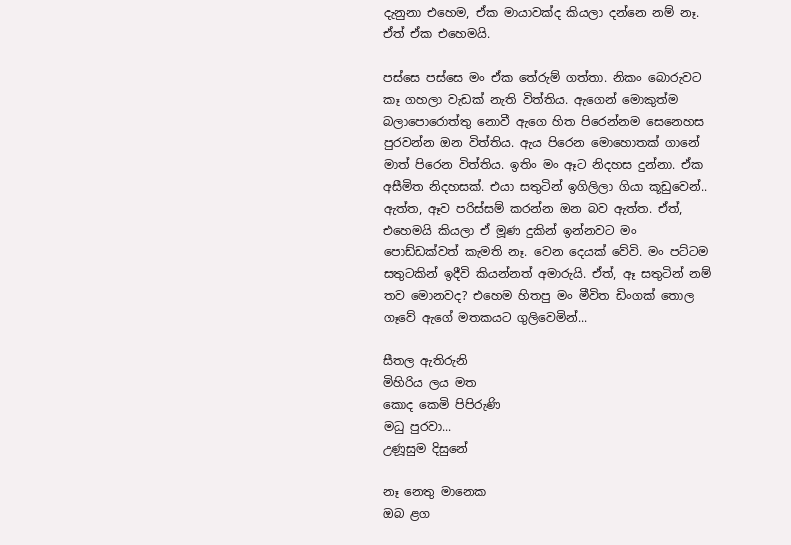දැනුනා එහෙම, ඒක මායාවක්ද කියලා දන්නෙ නම් නෑ. ඒත් ඒක එහෙමයි.

පස්සෙ පස්සෙ මං ඒක තේරුම් ගත්තා. නිකං බොරුවට කෑ ගහලා වැඩක් නැති විත්තිය. ඇගෙන් මොකුත්ම බලාපොරොත්තු නොවී ඇගෙ හිත පිරෙන්නම සෙනෙහස පුරවන්න ඔන විත්තිය. ඇය පිරෙන මොහොතක් ගානේ මාත් පිරෙන විත්තිය. ඉතිං මං ඈට නිදහස දුන්නා. ඒක අසීමිත නිදහසක්. එයා සතුටින් ඉගිලිලා ගියා කූඩුවෙන්.. ඇත්ත, ඈව පරිස්සම් කරන්න ඔන බව ඇත්ත. ඒත්, එහෙමයි කියලා ඒ මූණ දුකින් ඉන්නවට මං පොඩ්ඩක්වත් කැමති නෑ. වෙන දෙයක් වේවි. මං පට්ටම සතුටකින් ඉදීවි කියන්නත් අමාරුයි. ඒත්, ඈ සතුටින් නම් තව මොනවද? එහෙම හිතපු මං මීවිත ඩිංගක් තොල ගෑවේ ඇගේ මතකයට ගුලිවෙමින්...

සීතල ඇතිරුනි
මිහිරිය ලය මත
කොද කෙමි පිපිරුණි
මධු පුරවා...
උණූසුම දිසුනේ

නෑ නෙතු මානෙක
ඔබ ළග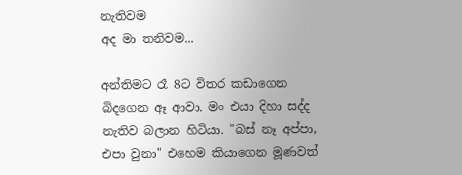නැතිවම
අද මා තනිවම...

අන්තිමට රෑ 8ට විතර කඩාගෙන බිදගෙන ඈ ආවා. මං එයා දිහා සද්ද නැතිව බලාන හිටියා. "බස් නෑ අප්පා, එපා වුනා" එහෙම කියාගෙන මූණවත්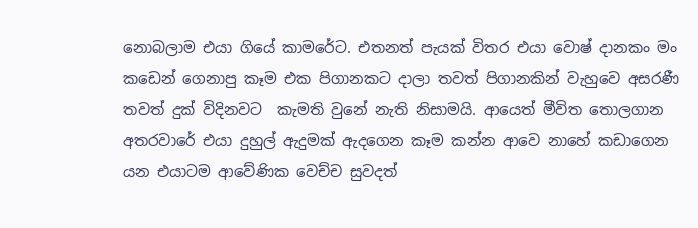නොබලාම එයා ගියේ කාමරේට. එතනත් පැයක් විතර එයා වොෂ් දානකං මං කඩෙන් ගෙනාපු කෑම එක පිගානකට දාලා තවත් පිගානකින් වැහුවෙ අසරණී තවත් දුක් විදිනවට  කැමති වුනේ නැති නිසාමයි. ආයෙත් මීවිත තොලගාන අතරවාරේ එයා දුහුල් ඇදුමක් ඇදගෙන කෑම කන්න ආවෙ නාහේ කඩාගෙන යන එයාටම ආවේණික වෙච්ච සුවදත්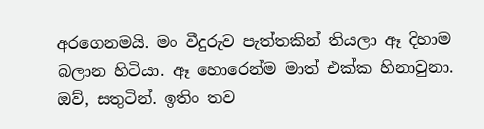අරගෙනමයි. මං වීදුරුව පැත්තකින් තියලා ඈ දිහාම බලාන හිටියා. ඈ හොරෙන්ම මාත් එක්ක හිනාවුනා. ඔව්, සතුටින්. ඉතිං තව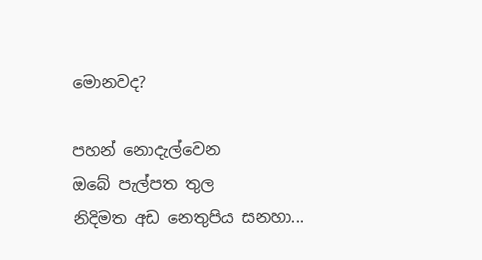මොනවද?

පහන් නොදැල්වෙන
ඔබේ පැල්පත තුල
නිදිමත අඩ නෙතුපිය සනහා...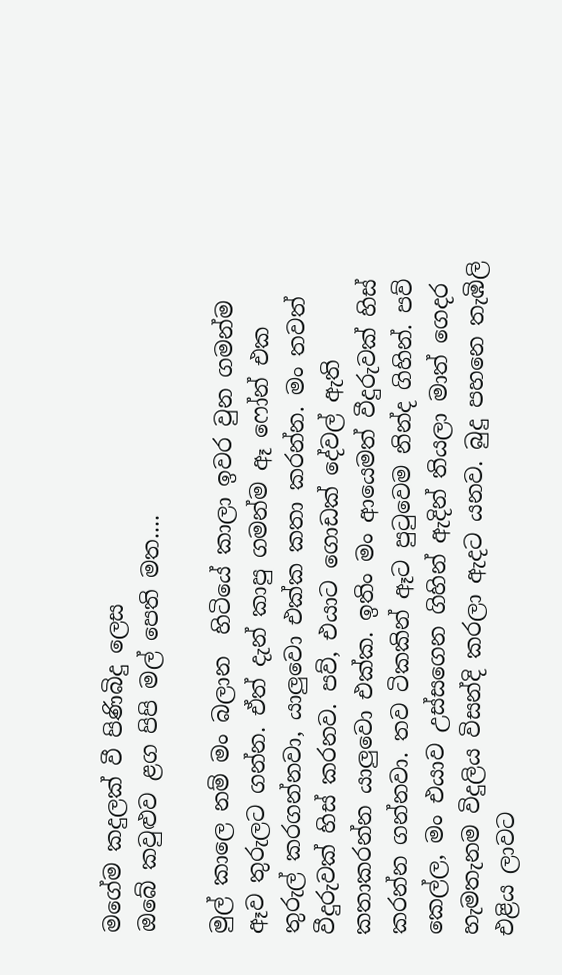මගේම කදුලක් වී පිණිබිදු ලෙස
ඔබේ කවුළුව ළග පිපි මල් පෙති මත....

මුල් කාලෙ නම් මං බලාන  හිටියේ කාලා ඉවර වුන ගමන්ම ඈව තුරුලට ගන්න. ඒත් දැන් කාපු ගමන්ම ඈ ෆෝන් එක තුරුල් කරගන්නවා, යාලුවො එක්ක කතා කරන්න. මං තවත් වීදුරුවක් හිස් කරනව. පව්, එයාට ගොඩක් දේවල් ඇති කතාකරන්න යාලුවො එක්ක. ඉතිං මං ආයෙමත් වීදුරුවක් හිස් කරන්න ගන්නවා. තව ටිකකින් ඈට පුටුවෙම නින්ද ගිහින්. පව් කෙල්ල, මං එයාව උස්සගෙන ගිහින් ඇදින් තියලා මාත් ගෙදර හැමතැනම විදුලිය විසන්දි කරලා ඇදට යනව. බුදු පහනෙ තැඹිලි එළිය ලාවට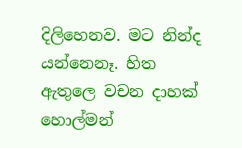දිලිහෙනව. මට නින්ද යන්නෙනෑ. හිත ඇතුලෙ වචන දාහක් හොල්මන්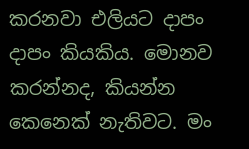කරනවා එලියට දාපං දාපං කියකිය. මොනව කරන්නද, කියන්න කෙනෙක් නැතිවට. මං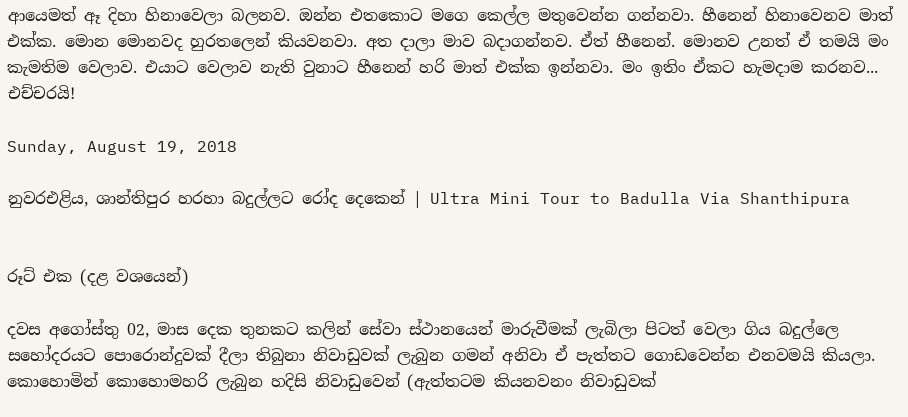ආයෙමත් ඈ දිහා හිනාවෙලා බලනව. ඔන්න එතකොට මගෙ කෙල්ල මතුවෙන්න ගන්නවා. හීනෙන් හිනාවෙනව මාත් එක්ක. මොන මොනවද හුරතලෙන් කියවනවා. අත දාලා මාව බදාගන්නව. ඒත් හීනෙන්. මොනව උනත් ඒ තමයි මං කැමතිම වෙලාව. එයාට වෙලාව නැති වුනාට හීනෙන් හරි මාත් එක්ක ඉන්නවා. මං ඉතිං ඒකට හැමදාම කරනව... එච්චරයි!

Sunday, August 19, 2018

නුවරඑළිය, ශාන්තිපුර හරහා බදුල්ලට රෝද දෙකෙන් | Ultra Mini Tour to Badulla Via Shanthipura


රූට් එක (දළ වශයෙන්)

දවස අගෝස්තු 02, මාස දෙක තුනකට කලින් සේවා ස්ථානයෙන් මාරුවීමක් ලැබිලා පිටත් වෙලා ගිය බදුල්ලෙ සහෝදරයට පොරොන්දුවක් දීලා තිබුනා නිවාඩුවක් ලැබුන ගමන් අනිවා ඒ පැත්තට ගොඩවෙන්න එනවමයි කියලා. කොහොමින් කොහොමහරි ලැබුන හදිසි නිවාඩුවෙන් (ඇත්තටම කියනවනං නිවාඩුවක්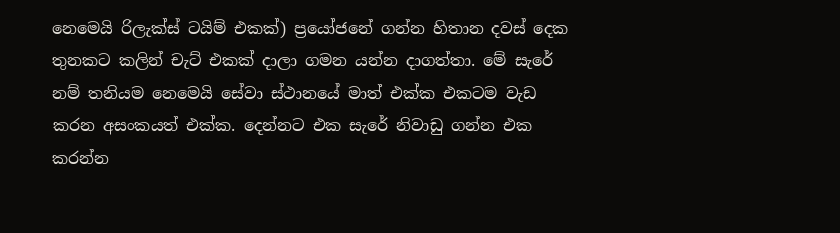නෙමෙයි රිලැක්ස් ටයිම් එකක්) ප්‍රයෝජනේ ගන්න හිතාන දවස් දෙක තුනකට කලින් චැට් එකක් දාලා ගමන යන්න දාගත්තා. මේ සැරේ නම් තනියම නෙමෙයි සේවා ස්ථානයේ මාත් එක්ක එකටම වැඩ කරන අසංකයත් එක්ක. දෙන්නට එක සැරේ නිවාඩු ගන්න එක කරන්න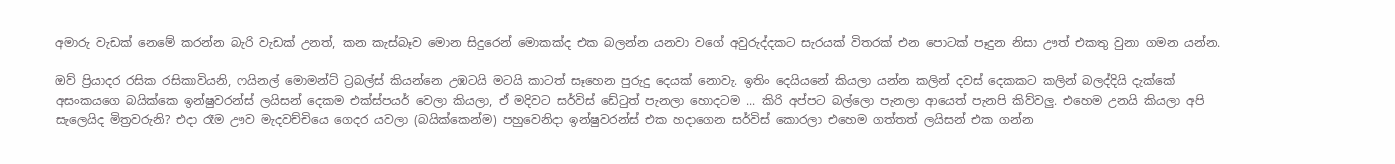අමාරු වැඩක් නෙමේ කරන්න බැරි වැඩක් උනත්, කන කැස්බෑව මොන සිදුරෙන් මොකක්ද එක බලන්න යනවා වගේ අවුරුද්දකට සැරයක් විතරක් එන පොටක් පෑදුන නිසා ඌත් එකතු වුනා ගමන යන්න.

ඔව් ප්‍රියාදර රසික රසිකාවියනි, ෆයිනල් මොමන්ට් ට්‍රබල්ස් කියන්නෙ උඹටයි මටයි කාටත් සෑහෙන පුරුදු දෙයක් නොවැ. ඉතිං දෙයියනේ කියලා යන්න කලින් දවස් දෙකකට කලින් බලද්දියි දැක්කේ අසංකයගෙ බයික්කෙ ඉන්ෂුවරන්ස් ලයිසන් දෙකම එක්ස්පයර් වෙලා කියලා, ඒ මදිවට සර්විස් ඩේටුත් පැනලා හොදටම ... කිරි අප්පට බල්ලො පැනලා ආයෙත් පැනපි කිව්වලු. එහෙම උනයි කියලා අපි සැලෙයිද මිත්‍රවරුනි? එදා රෑම ඌව මැදවච්චියෙ ගෙදර යවලා (බයික්කෙන්ම) පහුවෙනිදා ඉන්ෂුවරන්ස් එක හදාගෙන සර්විස් කොරලා එහෙම ගත්තත් ලයිසන් එක ගන්න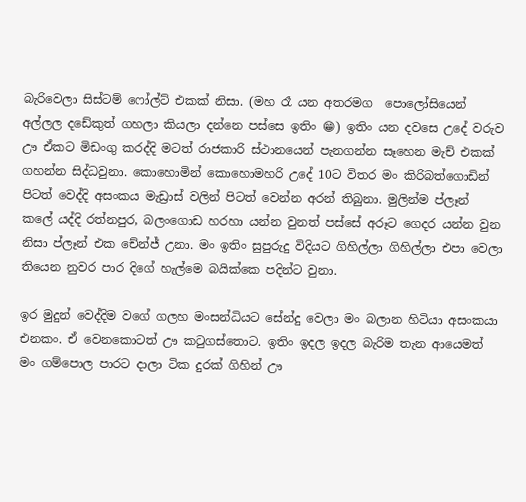බැරිවෙලා සිස්ටම් ෆෝල්ට් එකක් නිසා. (මහ රෑ යන අතරමග  පොලෝසියෙන් අල්ලල දඩේකුත් ගහලා කියලා දන්නෙ පස්සෙ ඉතිං 😁) ඉතිං යන දවසෙ උදේ වරුව ඌ ඒකට මිඩංගු කරද්දි මටත් රාජකාරි ස්ථානයෙන් පැනගන්න සෑහෙන මැච් එකක් ගහන්න සිද්ධවුනා. කොහොමින් කොහොමහරි උදේ 10ට විතර මං කිරිබත්ගොඩින් පිටත් වෙද්දි අසංකය මැඩ්‍රාස් වලින් පිටත් වෙන්න අරන් තිබුනා. මුලින්ම ප්ලෑන් කලේ යද්දි රත්නපුර, බලංගොඩ හරහා යන්න වුනත් පස්සේ අරූට ගෙදර යන්න වුන නිසා ප්ලෑන් එක චේන්ජ් උනා. මං ඉතිං සුපුරුදු විදියට ගිහිල්ලා ගිහිල්ලා එපා වෙලා තියෙන නුවර පාර දිගේ හැල්මෙ බයික්කෙ පදින්ට වුනා.

ඉර මුදුන් වෙද්දිම වගේ ගලහ මංසන්ධියට සේන්දු වෙලා මං බලාන හිටියා අසංකයා එනකං. ඒ වෙනකොටත් ඌ කටුගස්තොට. ඉතිං ඉදල ඉදල බැරිම තැන ආයෙමත් මං ගම්පොල පාරට දාලා ටික දුරක් ගිහින් ඌ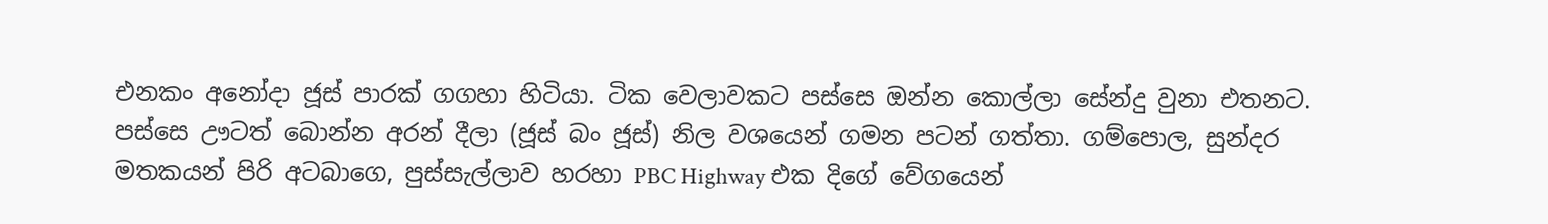එනකං අනෝදා ජූස් පාරක් ගගහා හිටියා. ටික වෙලාවකට පස්සෙ ඔන්න කොල්ලා සේන්දු වුනා එතනට. පස්සෙ ඌටත් බොන්න අරන් දීලා (ජූස් බං ජූස්) නිල වශයෙන් ගමන පටන් ගත්තා. ගම්පොල, සුන්දර මතකයන් පිරි අටබාගෙ, පුස්සැල්ලාව හරහා PBC Highway එක දිගේ වේගයෙන්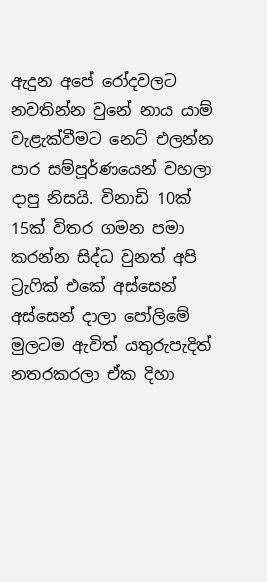ඇදුන අපේ රෝදවලට නවතින්න වුනේ නාය යාම් වැළැක්වීමට නෙට් එලන්න පාර සම්පූර්ණයෙන් වහලා දාපු නිසයි. විනාඩි 10ක් 15ක් විතර ගමන පමා කරන්න සිද්ධ වුනත් අපි ට්‍රැෆික් එකේ අස්සෙන් අස්සෙන් දාලා පෝලිමේ මුලටම ඇවිත් යතුරුපැදිත් නතරකරලා ඒක දිහා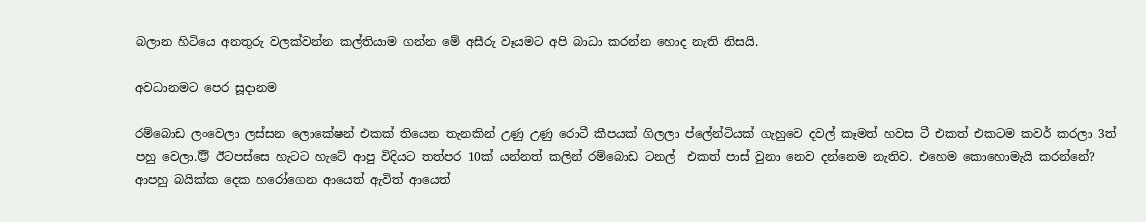බලාන හිටියෙ අනතුරු වලක්වන්න කල්තියාම ගන්න මේ අසීරු වෑයමට අපි බාධා කරන්න හොද නැති නිසයි.

අවධානමට පෙර සූදානම

රම්බොඩ ලංවෙලා ලස්සන ලොකේෂන් එකක් තියෙන තැනකින් උණු උණු රොටී කීපයක් ගිලලා ප්ලේන්ටියක් ගැහුවෙ දවල් කෑමත් හවස ටී එකත් එකටම කවර් කරලා 3ත් පහු වෙලා.😇 ඊටපස්සෙ හැටට හැටේ ආපු විදියට තත්පර 10ක් යන්නත් කලින් රම්බොඩ ටනල්  එකත් පාස් වුනා නෙව දන්නෙම නැතිව. එහෙම කොහොමැයි කරන්නේ? ආපහු බයික්ක දෙක හරෝගෙන ආයෙත් ඇවිත් ආයෙත්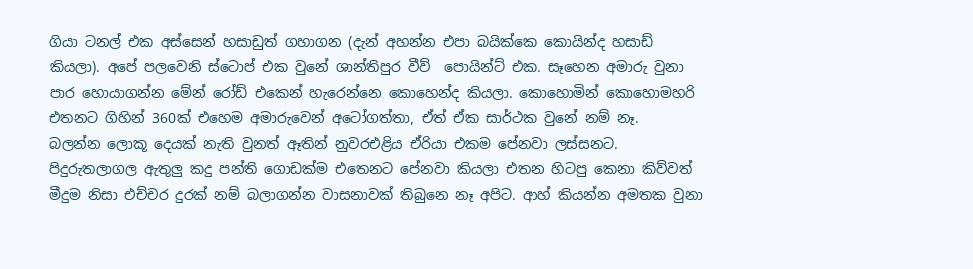ගියා ටනල් එක අස්සෙන් හසාඩුත් ගහාගන (දැන් අහන්න එපා බයික්කෙ කොයින්ද හසාඩ් කියලා). අපේ පලවෙනි ස්ටොප් එක වුනේ ශාන්තිපුර වීව්  පොයින්ට් එක. සෑහෙන අමාරු වුනා පාර හොයාගන්න මේන් රෝඩ් එකෙන් හැරෙන්නෙ කොහෙන්ද කියලා. කොහොමින් කොහොමහරි එතනට ගිහින් 360ක් එහෙම අමාරුවෙන් අටෝගත්තා, ඒත් ඒක සාර්ථක වුනේ නම් නෑ.  බලන්න ලොකූ දෙයක් නැති වුනත් ඈතින් නුවරඑළිය ඒරියා එකම පේනවා ලස්සනට. පිදුරුතලාගල ඇතුලු කදු පන්ති ගොඩක්ම එතෙනට පේනවා කියලා එතන හිටපු කෙනා කිව්වත් මීදුම නිසා එච්චර දුරක් නම් බලාගන්න වාසනාවක් තිබුනෙ නෑ අපිට. ආහ් කියන්න අමතක වුනා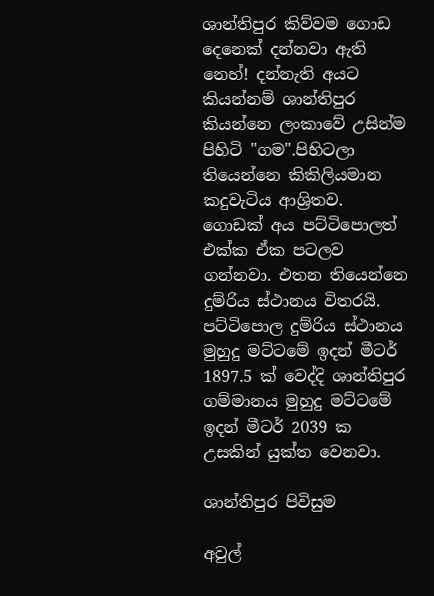ශාන්තිපුර කිව්වම ගොඩ දෙනෙක් දන්නවා ඇති නෙහ්! දන්නැති අයට කියන්නම් ශාන්තිපුර කියන්නෙ ලංකාවේ උසින්ම පිහිටි "ගම".පිහිටලා තියෙන්නෙ කිකිලියමාන කදුවැටිය ආශ්‍රිතව. ගොඩක් අය පට්ටිපොලත් එක්ක ඒක පටලව ගන්නවා. එතන තියෙන්නෙ දුම්රිය ස්ථානය විතරයි.  පට්ටිපොල දුම්රිය ස්ථානය මුහුදු මට්ටමේ ඉදන් මීටර් 1897.5 ක් වෙද්දි ශාන්තිපුර ගම්මානය මුහුදු මට්ටමේ ඉදන් මීටර් 2039 ක උසකින් යුක්ත වෙනවා.

ශාන්තිපුර පිවිසුම

අවුල්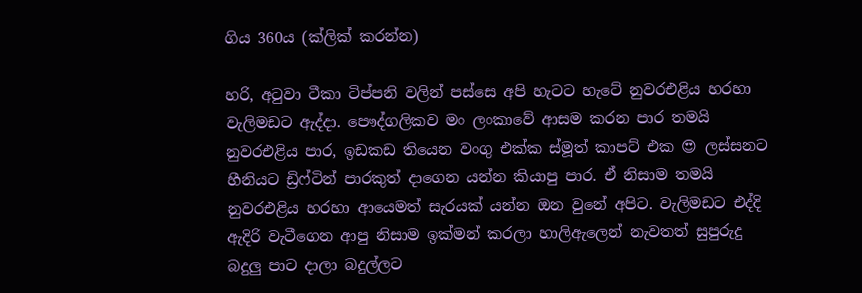ගිය 360ය (ක්ලික් කරන්න)

හරි, අටුවා ටීකා ටිප්පනි වලින් පස්සෙ අපි හැටට හැටේ නුවරඑළිය හරහා වැලිමඩට ඇද්දා. පෞද්ගලිකව මං ලංකාවේ ආසම කරන පාර තමයි නුවරඑළිය පාර, ඉඩකඩ තියෙන වංගු එක්ක ස්මූත් කාපට් එක 😍 ලස්සනට හීනියට ඩ්‍රිෆ්ටින් පාරකුත් දාගෙන යන්න කියාපු පාර. ඒ නිසාම තමයි නුවරඑළිය හරහා ආයෙමත් සැරයක් යන්න ඔන වුනේ අපිට. වැලිමඩට එද්දි ඇදිරි වැටීගෙන ආපු නිසාම ඉක්මන් කරලා හාලිඇලෙන් නැවතත් සුපුරුදු බදුලු පාට දාලා බදුල්ලට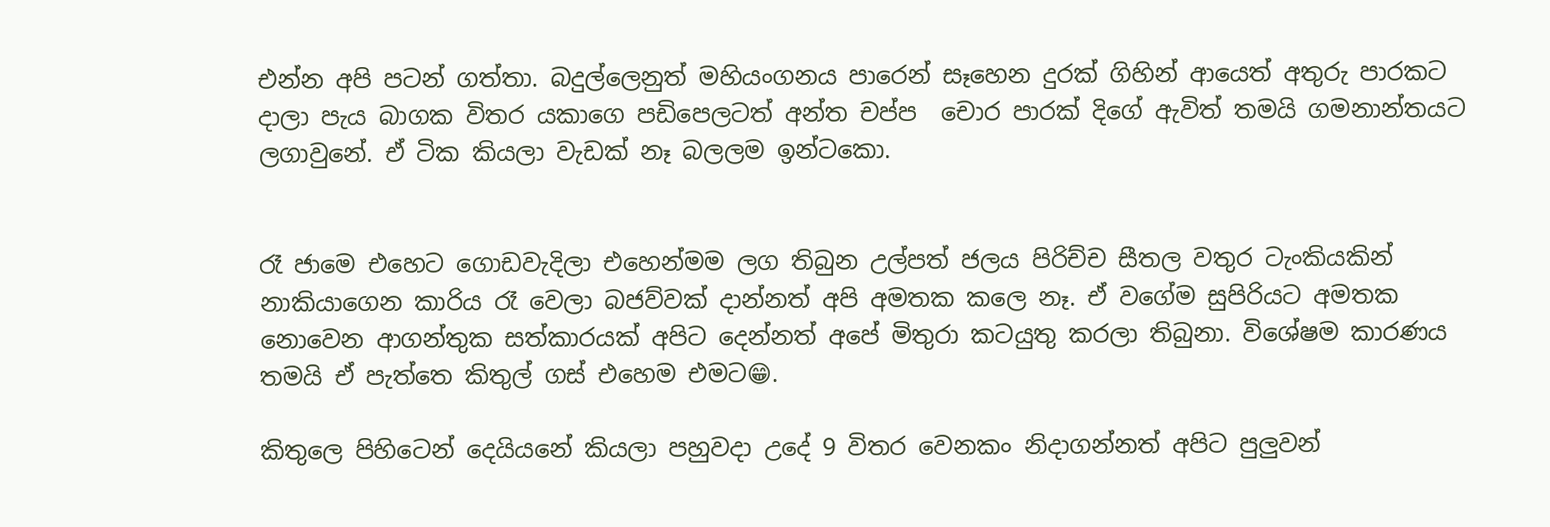එන්න අපි පටන් ගත්තා. බදුල්ලෙනුත් මහියංගනය පාරෙන් සෑහෙන දුරක් ගිහින් ආයෙත් අතුරු පාරකට දාලා පැය බාගක විතර යකාගෙ පඩිපෙලටත් අන්ත චප්ප  චොර පාරක් දිගේ ඇවිත් තමයි ගමනාන්තයට ලගාවුනේ. ඒ ටික කියලා වැඩක් නෑ බලලම ඉන්ටකො.


රෑ ජාමෙ එහෙට ගොඩවැදිලා එහෙන්මම ලග තිබුන උල්පත් ජලය පිරිච්ච සීතල වතුර ටැංකියකින් නාකියාගෙන කාරිය රෑ වෙලා බජව්වක් දාන්නත් අපි අමතක කලෙ නෑ. ඒ වගේම සුපිරියට අමතක නොවෙන ආගන්තුක සත්කාරයක් අපිට දෙන්නත් අපේ මිතුරා කටයුතු කරලා තිබුනා. විශේෂම කාරණය තමයි ඒ පැත්තෙ කිතුල් ගස් එහෙම එමට😁.

කිතුලෙ පිහිටෙන් දෙයියනේ කියලා පහුවදා උදේ 9 විතර වෙනකං නිදාගන්නත් අපිට පුලුවන්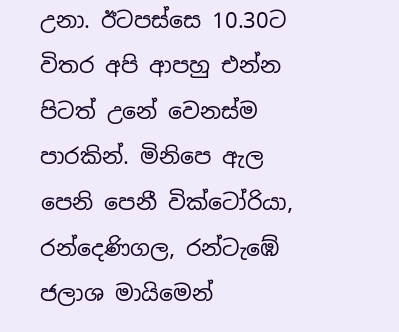උනා. ඊටපස්සෙ 10.30ට විතර අපි ආපහු එන්න පිටත් උනේ වෙනස්ම පාරකින්. මිනිපෙ ඇල පෙනි පෙනී වික්ටෝරියා, රන්දෙණිගල, රන්ටැඹේ ජලාශ මායිමෙන්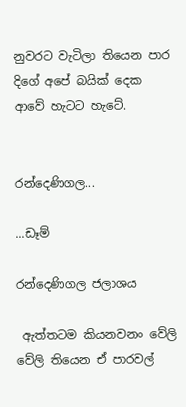නුවරට වැටිලා තියෙන පාර දිගේ අපේ බයික් දෙක ආවේ හැටට හැටේ.


රන්දෙණිගල...

...ඩෑම්

රන්දෙණිගල ජලාශය

 ඇත්තටම කියනවනං වේලි වේලි තියෙන ඒ පාරවල්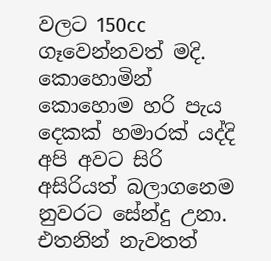වලට 150cc ගෑවෙන්නවත් මදි. කොහොමින් කොහොම හරි පැය දෙකක් හමාරක් යද්දි අපි අවට සිරි අසිරියත් බලාගනෙම නුවරට සේන්දු උනා. එතනින් නැවතත්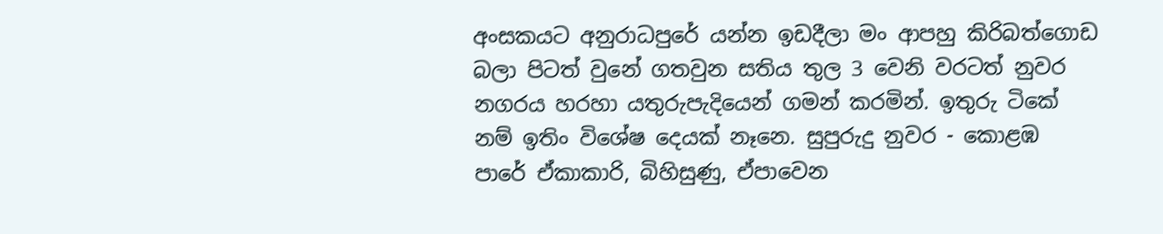අංසකයට අනුරාධපුරේ යන්න ඉඩදීලා මං ආපහු කිරිබත්ගොඩ බලා පිටත් වුනේ ගතවුන සතිය තුල 3 වෙනි වරටත් නුවර නගරය හරහා යතුරුපැදියෙන් ගමන් කරමින්. ඉතුරු ටිකේ නම් ඉතිං විශේෂ දෙයක් නෑනෙ. සුපුරුදු නුවර - කොළඹ පාරේ ඒකාකාරි, බිහිසුණු, ඒපාවෙන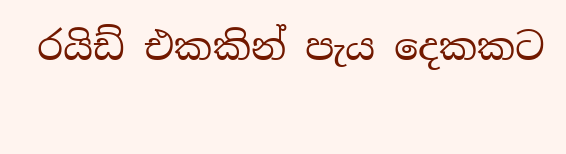රයිඩ් එකකින් පැය දෙකකට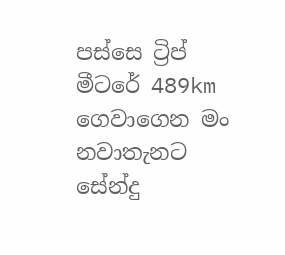පස්සෙ ට්‍රිප් මීටරේ 489km ගෙවාගෙන මං නවාතැනට සේන්දු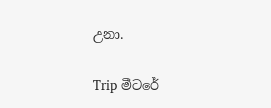උනා.

Trip මීටරේ